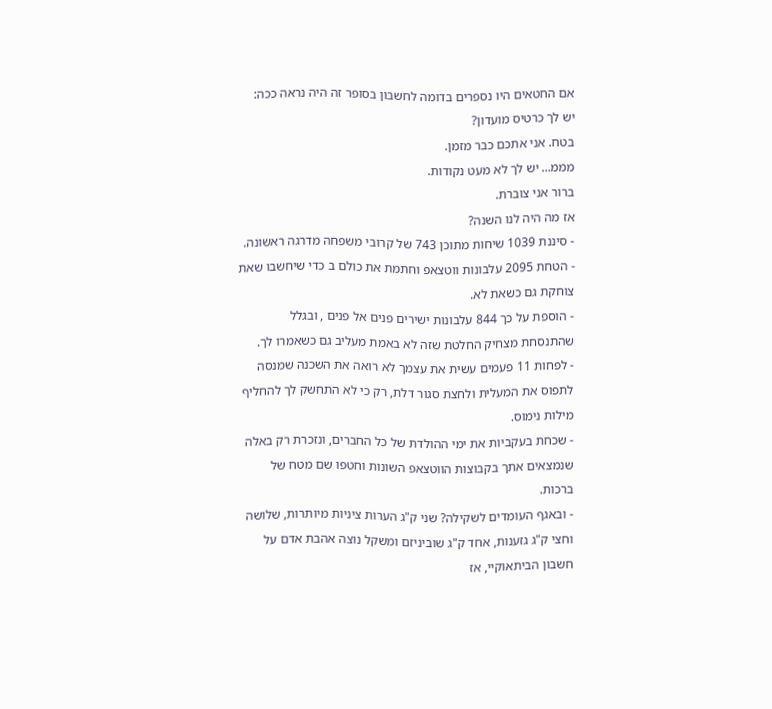אם החטאים היו נספרים בדומה לחשבון בסופר זה היה נראה ככה:
יש לך כרטיס מועדון?
בטח. אני אתכם כבר מזמן.
מממ… יש לך לא מעט נקודות.
ברור אני צוברת.
אז מה היה לנו השנה?
- סיננת 1039 שיחות מתוכן 743 של קרובי משפחה מדרגה ראשונה.
- הטחת 2095 עלבונות ווטצאפ וחתמת את כולם ב כדי שיחשבו שאת צוחקת גם כשאת לא.
- הוספת על כך 844 עלבונות ישירים פנים אל פנים , ובגלל שהתנסחת מצחיק החלטת שזה לא באמת מעליב גם כשאמרו לך.
- לפחות 11 פעמים עשית את עצמך לא רואה את השכנה שמנסה לתפוס את המעלית ולחצת סגור דלת, רק כי לא התחשק לך להחליף מילות נימוס.
- שכחת בעקביות את ימי ההולדת של כל החברים, ונזכרת רק באלה שנמצאים אתך בקבוצות הווטצאפ השונות וחטפו שם מטח של ברכות.
- ובאגף העומדים לשקילה? שני ק"ג הערות ציניות מיותרות, שלושה וחצי ק"ג גזענות, אחד ק"ג שוביניזם ומשקל נוצה אהבת אדם על חשבון הביתאוקיי, אז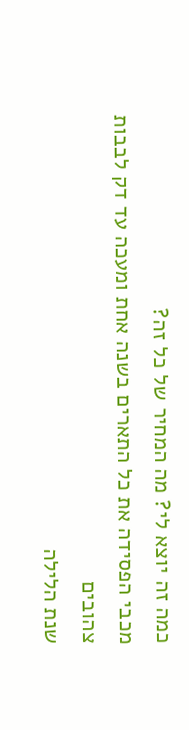כמה זה יוצא לי? מה המחיר של כל זה?
מכבי הפסידה את כל התארים בשנה אחת ומעכה עד דק לבבות צהובים
שנת הלילה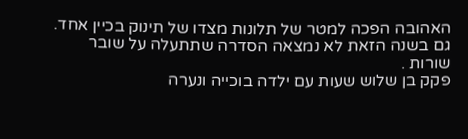האהובה הפכה למטר של תלונות מצדו של תינוק בכיין אחד.
גם בשנה הזאת לא נמצאה הסדרה שתתעלה על שובר שורות .
פקק בן שלוש שעות עם ילדה בוכייה ונערה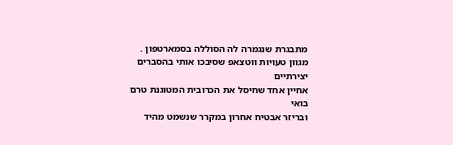מתבגרת שנגמרה לה הסוללה בסמארטפון .
מגוון טעויות ווטצאפ שסיבכו אותי בהסברים יצירתיים
אחיין אחד שחיסל את הכרובית המטוגנת טרם בואי
ובריזר אבטיח אחרון במקרר שנשמט מהיד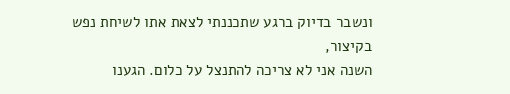ונשבר בדיוק ברגע שתכננתי לצאת אתו לשיחת נפש
בקיצור,
השנה אני לא צריכה להתנצל על כלום. הגענו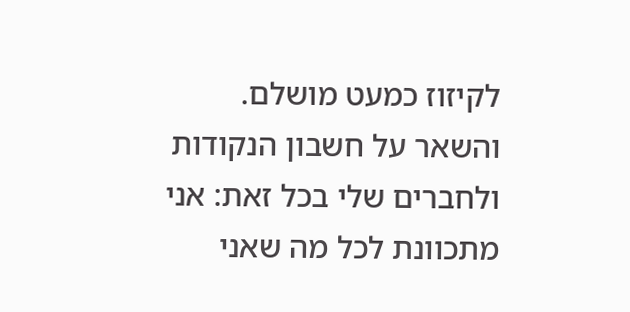לקיזוז כמעט מושלם. והשאר על חשבון הנקודות
ולחברים שלי בכל זאת: אני מתכוונת לכל מה שאני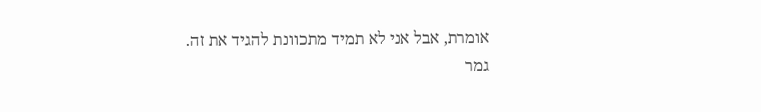אומרת, אבל אני לא תמיד מתכוונת להגיד את זה.
גמר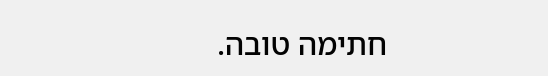חתימה טובה.